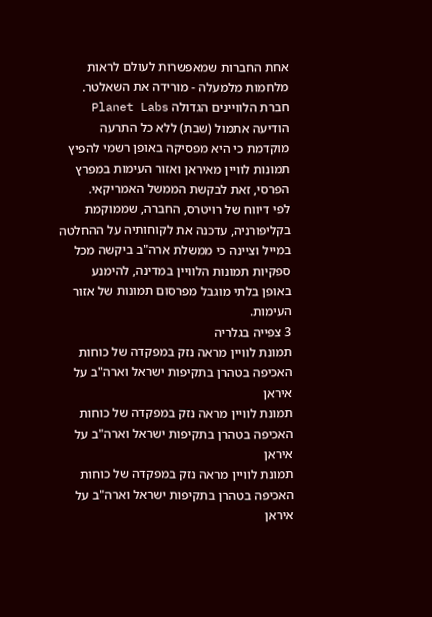אחת החברות שמאפשרות לעולם לראות מלחמות מלמעלה - מורידה את השאלטר. חברת הלוויינים הגדולה Planet Labs הודיעה אתמול (שבת) ללא כל התרעה מוקדמת כי היא מפסיקה באופן רשמי להפיץ תמונות לוויין מאיראן ואזור העימות במפרץ הפרסי, זאת לבקשת הממשל האמריקאי.
לפי דיווח של רויטרס, החברה, שממוקמת בקליפורניה, עדכנה את לקוחותיה על ההחלטה במייל וציינה כי ממשלת ארה"ב ביקשה מכל ספקיות תמונות הלוויין במדינה, להימנע באופן בלתי מוגבל מפרסום תמונות של אזור העימות.
3 צפייה בגלריה
תמונת לוויין מראה נזק במפקדה של כוחות האכיפה בטהרן בתקיפות ישראל וארה"ב על איראן
תמונת לוויין מראה נזק במפקדה של כוחות האכיפה בטהרן בתקיפות ישראל וארה"ב על איראן
תמונת לוויין מראה נזק במפקדה של כוחות האכיפה בטהרן בתקיפות ישראל וארה"ב על איראן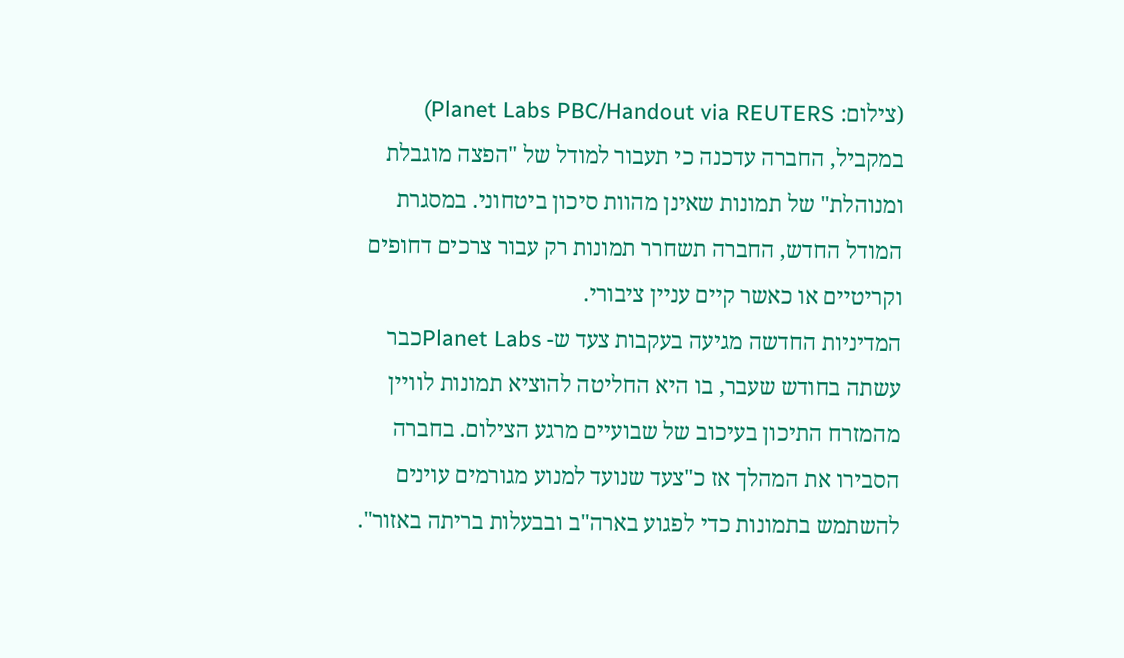(צילום: Planet Labs PBC/Handout via REUTERS)
במקביל, החברה עדכנה כי תעבור למודל של "הפצה מוגבלת ומנוהלת" של תמונות שאינן מהוות סיכון ביטחוני. במסגרת המודל החדש, החברה תשחרר תמונות רק עבור צרכים דחופים וקריטיים או כאשר קיים עניין ציבורי.
המדיניות החדשה מגיעה בעקבות צעד ש- Planet Labsכבר עשתה בחודש שעבר, בו היא החליטה להוציא תמונות לוויין מהמזרח התיכון בעיכוב של שבועיים מרגע הצילום. בחברה הסבירו את המהלך אז כ"צעד שנועד למנוע מגורמים עוינים להשתמש בתמונות כדי לפגוע בארה"ב ובבעלות בריתה באזור".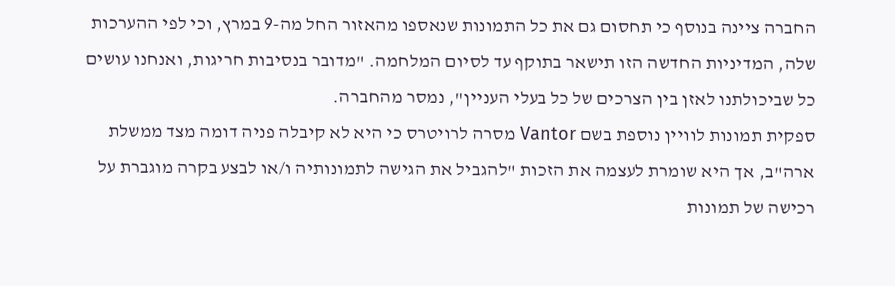החברה ציינה בנוסף כי תחסום גם את כל התמונות שנאספו מהאזור החל מה-9 במרץ, וכי לפי ההערכות שלה, המדיניות החדשה הזו תישאר בתוקף עד לסיום המלחמה. "מדובר בנסיבות חריגות, ואנחנו עושים כל שביכולתנו לאזן בין הצרכים של כל בעלי העניין", נמסר מהחברה.
ספקית תמונות לוויין נוספת בשם Vantor מסרה לרויטרס כי היא לא קיבלה פניה דומה מצד ממשלת ארה"ב, אך היא שומרת לעצמה את הזכות "להגביל את הגישה לתמונותיה ו/או לבצע בקרה מוגברת על רכישה של תמונות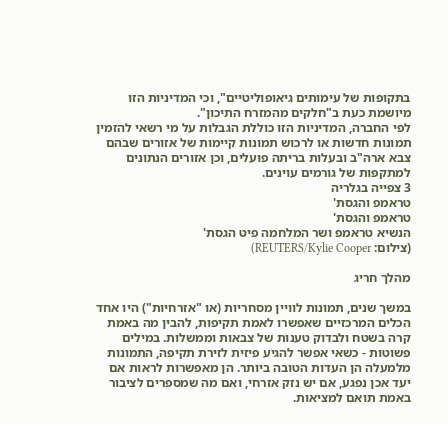בתקופות של עימותים גיאופוליטיים", וכי המדיניות הזו מיושמת כעת ב"חלקים מהמזרח התיכון".
לפי החברה, המדיניות הזו כוללת הגבלות על מי רשאי להזמין תמונות חדשות או לרכוש תמונות קיימות של אזורים שבהם צבא ארה"ב ובעלות בריתה פועלים, וכן אזורים הנתונים למתקפות של גורמים עוינים.
3 צפייה בגלריה
טראמפ והגסת'
טראמפ והגסת'
הנשיא טראמפ ושר המלחמה פיט הגסת'
(צילום: REUTERS/Kylie Cooper)

מהלך חריג

במשך שנים, תמונות לוויין מסחריות (או "אזרחיות") היו אחד הכלים המרכזיים שאפשרו לאמת תקיפות, להבין מה באמת קרה בשטח ולבדוק טענות של צבאות וממשלות. במילים פשוטות - כשאי אפשר להגיע פיזית לזירת תקיפה, התמונות מלמעלה הן העדות הטובה ביותר. הן מאפשרות לראות אם יעד אכן נפגע, אם יש נזק אזרחי, ואם מה שמספרים לציבור באמת תואם למציאות.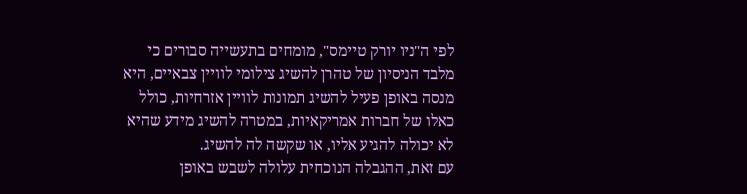לפי ה"ניו יורק טיימס", מומחים בתעשייה סבורים כי מלבד הניסיון של טהרן להשיג צילומי לוויין צבאיים, היא מנסה באופן פעיל להשיג תמונות לוויין אזרחיות, כולל כאלו של חברות אמריקאיות, במטרה להשיג מידע שהיא לא יכולה להגיע אליו, או שקשה לה להשיג.
עם זאת, ההגבלה הנוכחית עלולה לשבש באופן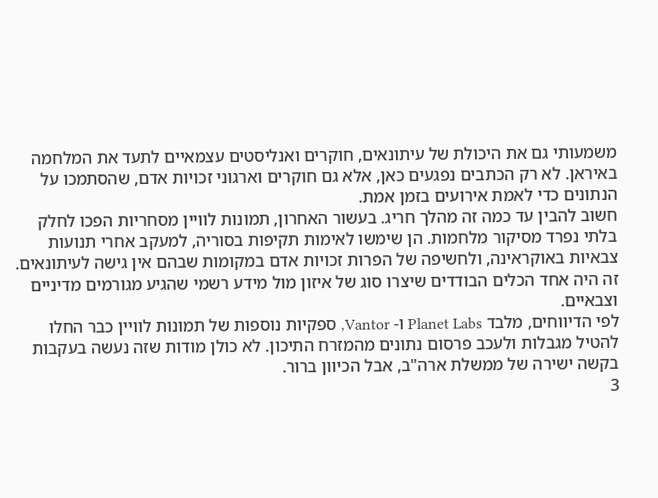משמעותי גם את היכולת של עיתונאים, חוקרים ואנליסטים עצמאיים לתעד את המלחמה באיראן. לא רק הכתבים נפגעים כאן, אלא גם חוקרים וארגוני זכויות אדם, שהסתמכו על הנתונים כדי לאמת אירועים בזמן אמת.
חשוב להבין עד כמה זה מהלך חריג. בעשור האחרון, תמונות לוויין מסחריות הפכו לחלק בלתי נפרד מסיקור מלחמות. הן שימשו לאימות תקיפות בסוריה, למעקב אחרי תנועות צבאיות באוקראינה, ולחשיפה של הפרות זכויות אדם במקומות שבהם אין גישה לעיתונאים. זה היה אחד הכלים הבודדים שיצרו סוג של איזון מול מידע רשמי שהגיע מגורמים מדיניים וצבאיים.
לפי הדיווחים, מלבד Planet Labs ו- Vantor, ספקיות נוספות של תמונות לוויין כבר החלו להטיל מגבלות ולעכב פרסום נתונים מהמזרח התיכון. לא כולן מודות שזה נעשה בעקבות בקשה ישירה של ממשלת ארה"ב, אבל הכיוון ברור.
3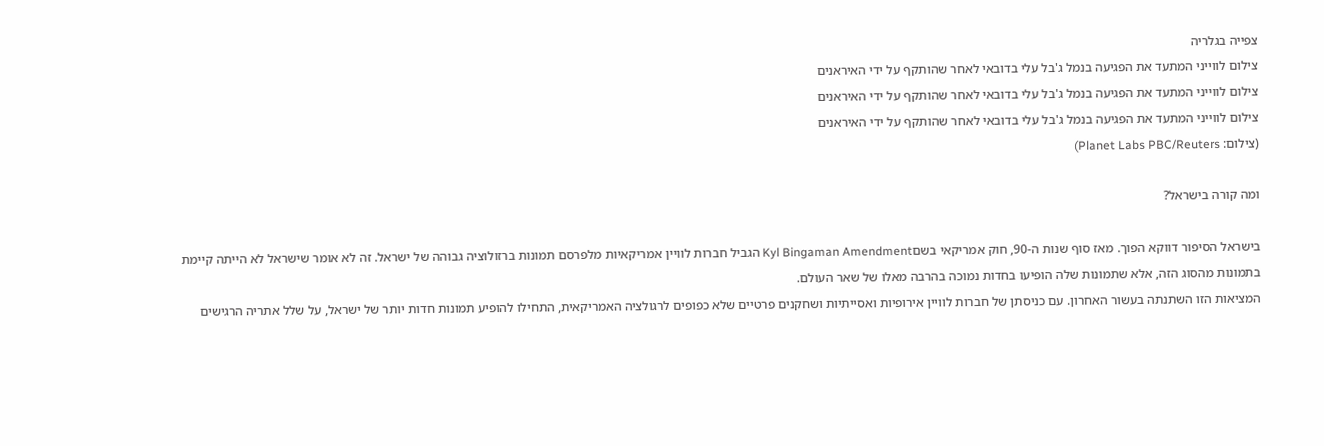צפייה בגלריה
צילום לווייני המתעד את הפגיעה בנמל ג'בל עלי בדובאי לאחר שהותקף על ידי האיראנים
צילום לווייני המתעד את הפגיעה בנמל ג'בל עלי בדובאי לאחר שהותקף על ידי האיראנים
צילום לווייני המתעד את הפגיעה בנמל ג'בל עלי בדובאי לאחר שהותקף על ידי האיראנים
(צילום: Planet Labs PBC/Reuters)

ומה קורה בישראל?

בישראל הסיפור דווקא הפוך. מאז סוף שנות ה-90, חוק אמריקאי בשםKyl Bingaman Amendment הגביל חברות לוויין אמריקאיות מלפרסם תמונות ברזולוציה גבוהה של ישראל. זה לא אומר שישראל לא הייתה קיימת בתמונות מהסוג הזה, אלא שתמונות שלה הופיעו בחדות נמוכה בהרבה מאלו של שאר העולם.
המציאות הזו השתנתה בעשור האחרון. עם כניסתן של חברות לוויין אירופיות ואסייתיות ושחקנים פרטיים שלא כפופים לרגולציה האמריקאית, התחילו להופיע תמונות חדות יותר של ישראל, על שלל אתריה הרגישים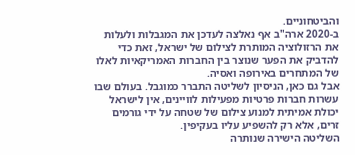והביטחוניים.
ב-2020 ארה"ב אף נאלצה לעדכן את המגבלות ולעלות את הרזולוציה המותרת לצילום של ישראל, זאת כדי להדביק את הפער שנוצר בין החברות האמריקאיות לאלו של המתחרים באירופה ואסיה.
אבל גם כאן, הניסיון לשליטה התברר כמוגבל. בעולם שבו עשרות חברות פרטיות מפעילות לוויינים, אין לישראל יכולת אמיתית למנוע צילום של שטחה על ידי גורמים זרים, אלא רק להשפיע עליו בעקיפין.
השליטה הישירה שנותרה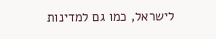לישראל, כמו גם למדינות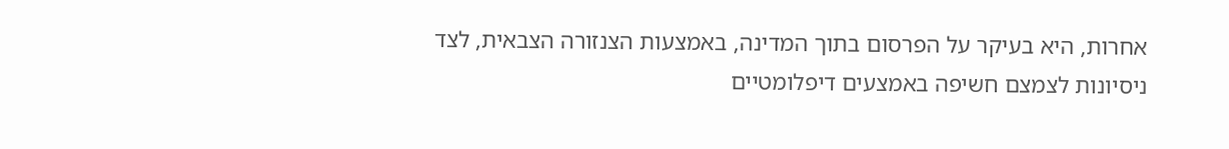אחרות, היא בעיקר על הפרסום בתוך המדינה, באמצעות הצנזורה הצבאית, לצד ניסיונות לצמצם חשיפה באמצעים דיפלומטיים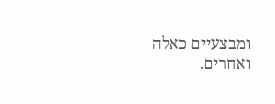ומבצעיים כאלה ואחרים.